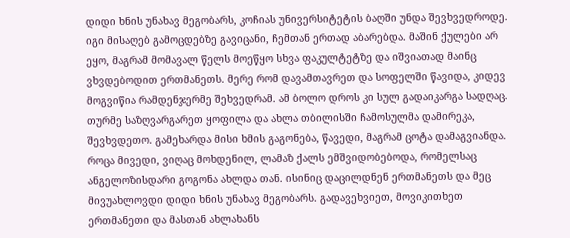დიდი ხნის უნახავ მეგობარს, კოჩიას უნივერსიტეტის ბაღში უნდა შევხვედროდე. იგი მისაღებ გამოცდებზე გავიცანი, ჩემთან ერთად აბარებდა. მაშინ ქულები არ ეყო, მაგრამ მომავალ წელს მოეწყო სხვა ფაკულტეტზე და იშვიათად მაინც ვხვდებოდით ერთმანეთს. მერე რომ დავამთავრეთ და სოფელში წავიდა, კიდევ მოგვიწია რამდენჯერმე შეხვედრამ. ამ ბოლო დროს კი სულ გადაიკარგა სადღაც. თურმე საზღვარგარეთ ყოფილა და ახლა თბილისში ჩამოსულმა დამირეკა, შევხვდეთო. გამეხარდა მისი ხმის გაგონება, წავედი, მაგრამ ცოტა დამაგვიანდა. როცა მივედი, ვიღაც მოხდენილ, ლამაზ ქალს ემშვიდობებოდა, რომელსაც ანგელოზისდარი გოგონა ახლდა თან. ისინიც დაცილდნენ ერთმანეთს და მეც მივუახლოვდი დიდი ხნის უნახავ მეგობარს. გადავეხვიეთ, მოვიკითხეთ ერთმანეთი და მასთან ახლახანს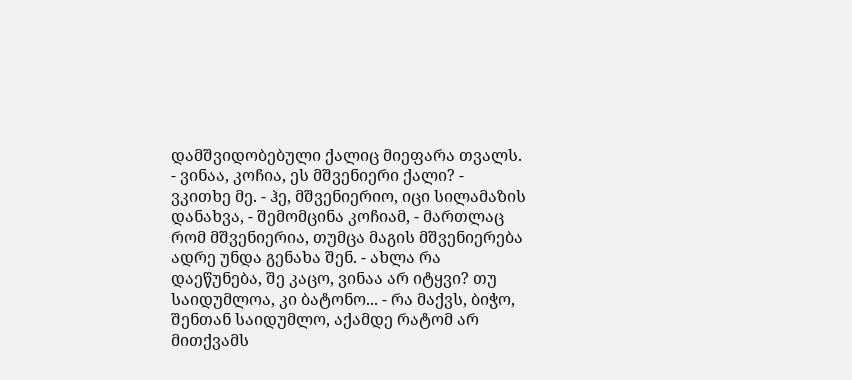დამშვიდობებული ქალიც მიეფარა თვალს. - ვინაა, კოჩია, ეს მშვენიერი ქალი? - ვკითხე მე. - ჰე, მშვენიერიო, იცი სილამაზის დანახვა, - შემომცინა კოჩიამ, - მართლაც რომ მშვენიერია, თუმცა მაგის მშვენიერება ადრე უნდა გენახა შენ. - ახლა რა დაეწუნება, შე კაცო, ვინაა არ იტყვი? თუ საიდუმლოა, კი ბატონო... - რა მაქვს, ბიჭო, შენთან საიდუმლო, აქამდე რატომ არ მითქვამს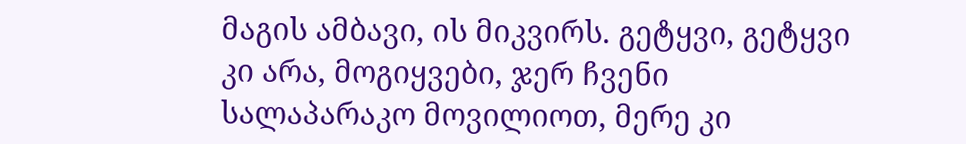მაგის ამბავი, ის მიკვირს. გეტყვი, გეტყვი კი არა, მოგიყვები, ჯერ ჩვენი სალაპარაკო მოვილიოთ, მერე კი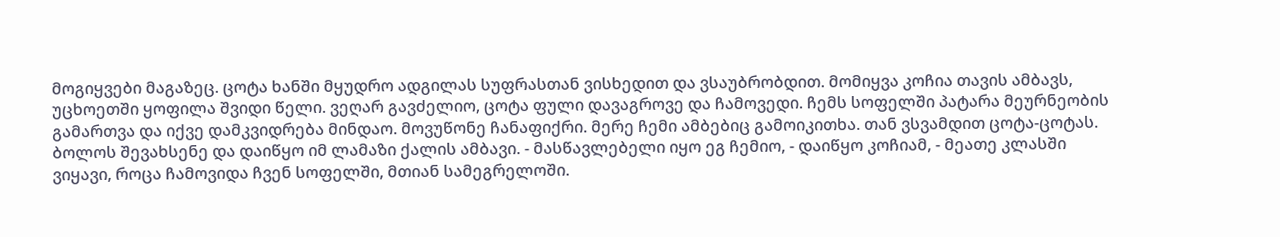მოგიყვები მაგაზეც. ცოტა ხანში მყუდრო ადგილას სუფრასთან ვისხედით და ვსაუბრობდით. მომიყვა კოჩია თავის ამბავს, უცხოეთში ყოფილა შვიდი წელი. ვეღარ გავძელიო, ცოტა ფული დავაგროვე და ჩამოვედი. ჩემს სოფელში პატარა მეურნეობის გამართვა და იქვე დამკვიდრება მინდაო. მოვუწონე ჩანაფიქრი. მერე ჩემი ამბებიც გამოიკითხა. თან ვსვამდით ცოტა-ცოტას. ბოლოს შევახსენე და დაიწყო იმ ლამაზი ქალის ამბავი. - მასწავლებელი იყო ეგ ჩემიო, - დაიწყო კოჩიამ, - მეათე კლასში ვიყავი, როცა ჩამოვიდა ჩვენ სოფელში, მთიან სამეგრელოში.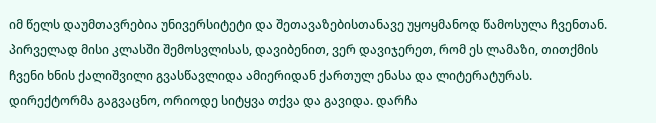იმ წელს დაუმთავრებია უნივერსიტეტი და შეთავაზებისთანავე უყოყმანოდ წამოსულა ჩვენთან. პირველად მისი კლასში შემოსვლისას, დავიბენით, ვერ დავიჯერეთ, რომ ეს ლამაზი, თითქმის ჩვენი ხნის ქალიშვილი გვასწავლიდა ამიერიდან ქართულ ენასა და ლიტერატურას. დირექტორმა გაგვაცნო, ორიოდე სიტყვა თქვა და გავიდა. დარჩა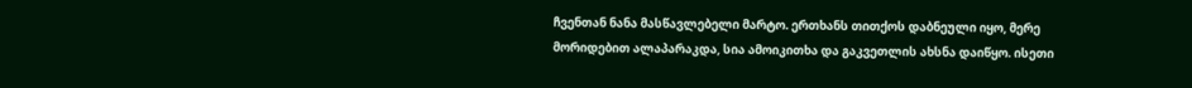ჩვენთან ნანა მასწავლებელი მარტო. ერთხანს თითქოს დაბნეული იყო, მერე მორიდებით ალაპარაკდა, სია ამოიკითხა და გაკვეთლის ახსნა დაიწყო. ისეთი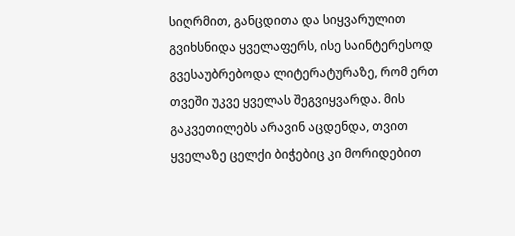სიღრმით, განცდითა და სიყვარულით გვიხსნიდა ყველაფერს, ისე საინტერესოდ გვესაუბრებოდა ლიტერატურაზე, რომ ერთ თვეში უკვე ყველას შეგვიყვარდა. მის გაკვეთილებს არავინ აცდენდა, თვით ყველაზე ცელქი ბიჭებიც კი მორიდებით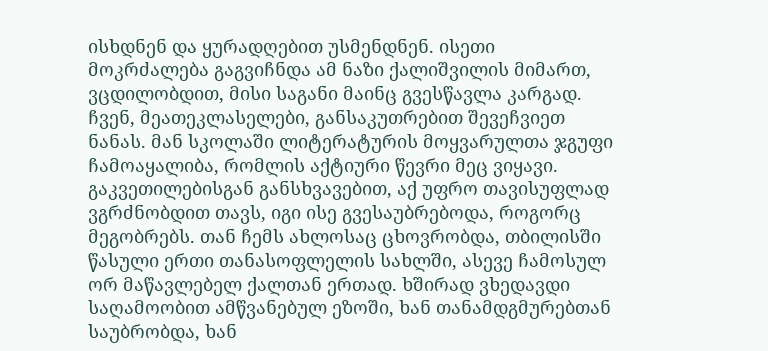ისხდნენ და ყურადღებით უსმენდნენ. ისეთი მოკრძალება გაგვიჩნდა ამ ნაზი ქალიშვილის მიმართ, ვცდილობდით, მისი საგანი მაინც გვესწავლა კარგად. ჩვენ, მეათეკლასელები, განსაკუთრებით შევეჩვიეთ ნანას. მან სკოლაში ლიტერატურის მოყვარულთა ჯგუფი ჩამოაყალიბა, რომლის აქტიური წევრი მეც ვიყავი. გაკვეთილებისგან განსხვავებით, აქ უფრო თავისუფლად ვგრძნობდით თავს, იგი ისე გვესაუბრებოდა, როგორც მეგობრებს. თან ჩემს ახლოსაც ცხოვრობდა, თბილისში წასული ერთი თანასოფლელის სახლში, ასევე ჩამოსულ ორ მაწავლებელ ქალთან ერთად. ხშირად ვხედავდი საღამოობით ამწვანებულ ეზოში, ხან თანამდგმურებთან საუბრობდა, ხან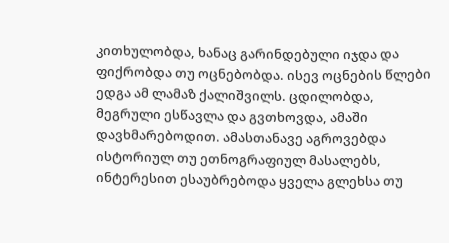კითხულობდა, ხანაც გარინდებული იჯდა და ფიქრობდა თუ ოცნებობდა. ისევ ოცნების წლები ედგა ამ ლამაზ ქალიშვილს. ცდილობდა, მეგრული ესწავლა და გვთხოვდა, ამაში დავხმარებოდით. ამასთანავე აგროვებდა ისტორიულ თუ ეთნოგრაფიულ მასალებს, ინტერესით ესაუბრებოდა ყველა გლეხსა თუ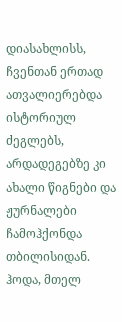დიასახლისს, ჩვენთან ერთად ათვალიერებდა ისტორიულ ძეგლებს, არდადეგებზე კი ახალი წიგნები და ჟურნალები ჩამოჰქონდა თბილისიდან. ჰოდა, მთელ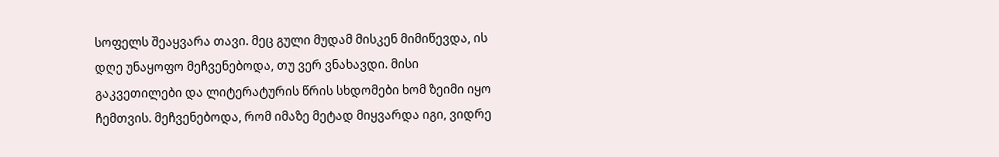სოფელს შეაყვარა თავი. მეც გული მუდამ მისკენ მიმიწევდა, ის დღე უნაყოფო მეჩვენებოდა, თუ ვერ ვნახავდი. მისი გაკვეთილები და ლიტერატურის წრის სხდომები ხომ ზეიმი იყო ჩემთვის. მეჩვენებოდა, რომ იმაზე მეტად მიყვარდა იგი, ვიდრე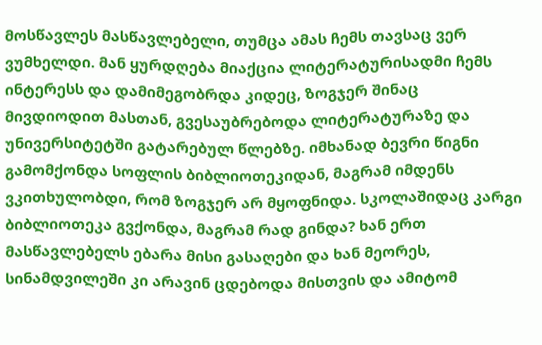მოსწავლეს მასწავლებელი, თუმცა ამას ჩემს თავსაც ვერ ვუმხელდი. მან ყურდღება მიაქცია ლიტერატურისადმი ჩემს ინტერესს და დამიმეგობრდა კიდეც, ზოგჯერ შინაც მივდიოდით მასთან, გვესაუბრებოდა ლიტერატურაზე და უნივერსიტეტში გატარებულ წლებზე. იმხანად ბევრი წიგნი გამომქონდა სოფლის ბიბლიოთეკიდან, მაგრამ იმდენს ვკითხულობდი, რომ ზოგჯერ არ მყოფნიდა. სკოლაშიდაც კარგი ბიბლიოთეკა გვქონდა, მაგრამ რად გინდა? ხან ერთ მასწავლებელს ებარა მისი გასაღები და ხან მეორეს, სინამდვილეში კი არავინ ცდებოდა მისთვის და ამიტომ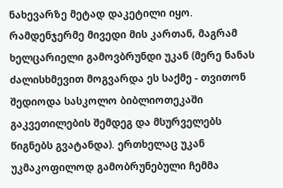ნახევარზე მეტად დაკეტილი იყო. რამდენჯერმე მივედი მის კართან, მაგრამ ხელცარიელი გამოვბრუნდი უკან (მერე ნანას ძალისხმევით მოგვარდა ეს საქმე - თვითონ შედიოდა სასკოლო ბიბლიოთეკაში გაკვეთილების შემდეგ და მსურველებს წიგნებს გვატანდა). ერთხელაც უკან უკმაკოფილოდ გამობრუნებული ჩემმა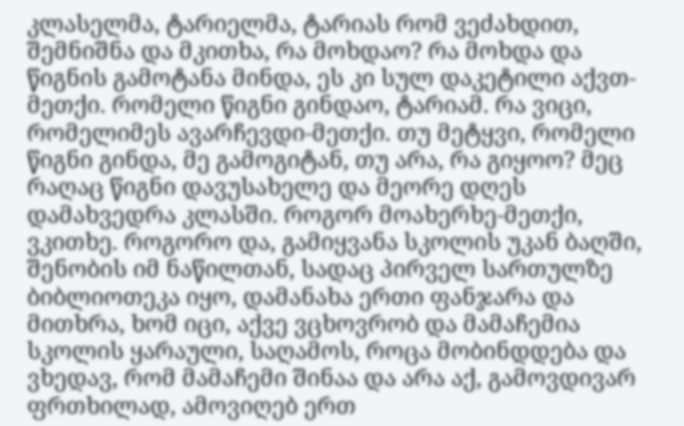კლასელმა, ტარიელმა, ტარიას რომ ვეძახდით, შემნიშნა და მკითხა, რა მოხდაო? რა მოხდა და წიგნის გამოტანა მინდა, ეს კი სულ დაკეტილი აქვთ-მეთქი. რომელი წიგნი გინდაო, ტარიამ. რა ვიცი, რომელიმეს ავარჩევდი-მეთქი. თუ მეტყვი, რომელი წიგნი გინდა, მე გამოგიტან, თუ არა, რა გიყოო? მეც რაღაც წიგნი დავუსახელე და მეორე დღეს დამახვედრა კლასში. როგორ მოახერხე-მეთქი, ვკითხე. როგორო და, გამიყვანა სკოლის უკან ბაღში, შენობის იმ ნაწილთან, სადაც პირველ სართულზე ბიბლიოთეკა იყო, დამანახა ერთი ფანჯარა და მითხრა, ხომ იცი, აქვე ვცხოვრობ და მამაჩემია სკოლის ყარაული, საღამოს, როცა მობინდდება და ვხედავ, რომ მამაჩემი შინაა და არა აქ, გამოვდივარ ფრთხილად, ამოვიღებ ერთ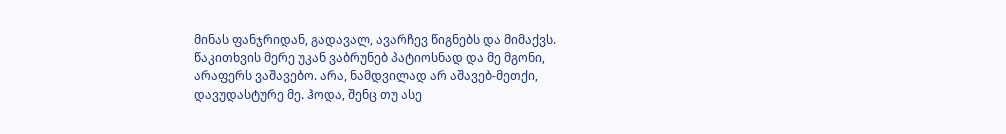მინას ფანჯრიდან, გადავალ, ავარჩევ წიგნებს და მიმაქვს. წაკითხვის მერე უკან ვაბრუნებ პატიოსნად და მე მგონი, არაფერს ვაშავებო. არა, ნამდვილად არ აშავებ-მეთქი, დავუდასტურე მე. ჰოდა, შენც თუ ასე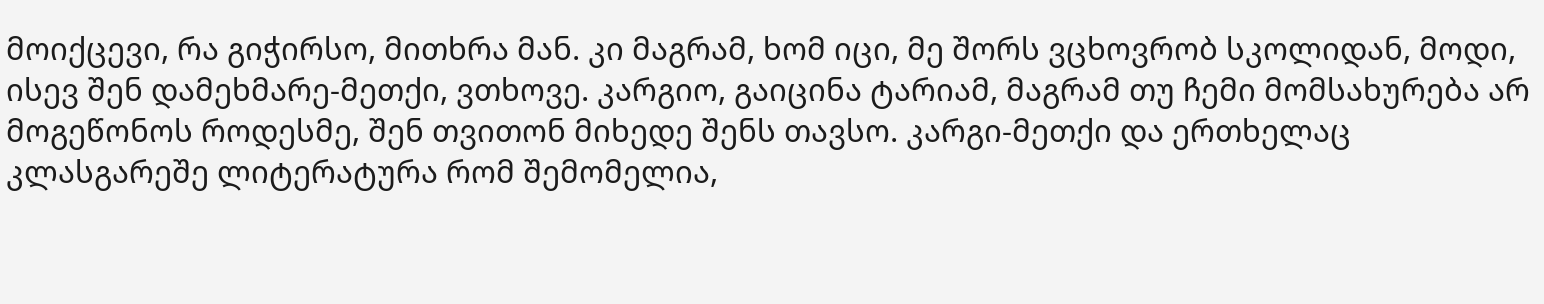მოიქცევი, რა გიჭირსო, მითხრა მან. კი მაგრამ, ხომ იცი, მე შორს ვცხოვრობ სკოლიდან, მოდი, ისევ შენ დამეხმარე-მეთქი, ვთხოვე. კარგიო, გაიცინა ტარიამ, მაგრამ თუ ჩემი მომსახურება არ მოგეწონოს როდესმე, შენ თვითონ მიხედე შენს თავსო. კარგი-მეთქი და ერთხელაც კლასგარეშე ლიტერატურა რომ შემომელია,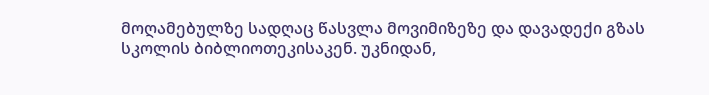მოღამებულზე სადღაც წასვლა მოვიმიზეზე და დავადექი გზას სკოლის ბიბლიოთეკისაკენ. უკნიდან,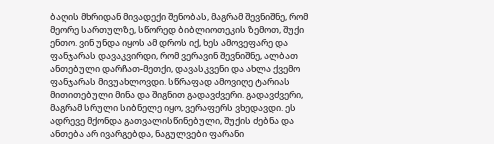ბაღის მხრიდან მივადექი შენობას, მაგრამ შევნიშნე, რომ მეორე სართულზე, სწორედ ბიბლიოთეკის ზემოთ, შუქი ენთო. ვინ უნდა იყოს ამ დროს იქ, ხეს ამოვეფარე და ფანჯარას დავაკვირდი, რომ ვერავინ შევნიშნე, ალბათ ანთებული დარჩათ-მეთქი, დავასკვენი და ახლა ქვემო ფანჯარას მივუახლოვდი. სწრაფად ამოვიღე ტარიას მითითებული მინა და შიგნით გადავძვერი. გადავძვერი, მაგრამ სრული სიბნელე იყო, ვერაფერს ვხედავდი. ეს ადრევე მქონდა გათვალისწინებული, შუქის ძებნა და ანთება არ ივარგებდა, ნაგულვები ფარანი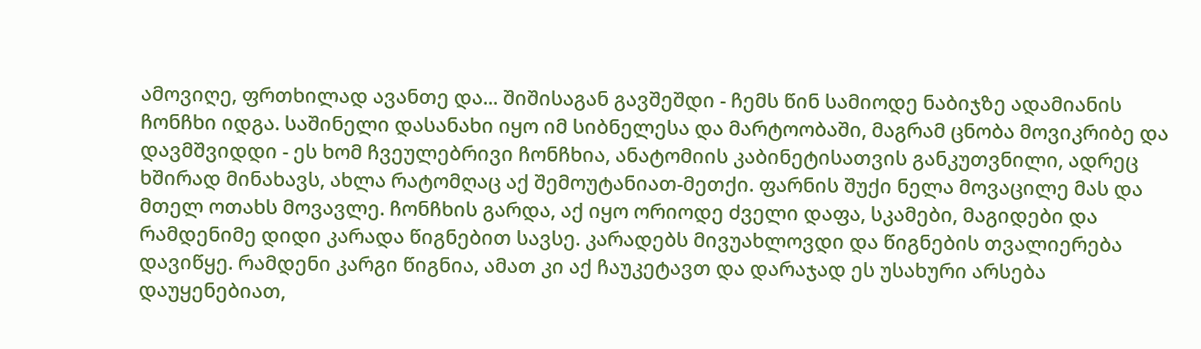ამოვიღე, ფრთხილად ავანთე და... შიშისაგან გავშეშდი - ჩემს წინ სამიოდე ნაბიჯზე ადამიანის ჩონჩხი იდგა. საშინელი დასანახი იყო იმ სიბნელესა და მარტოობაში, მაგრამ ცნობა მოვიკრიბე და დავმშვიდდი - ეს ხომ ჩვეულებრივი ჩონჩხია, ანატომიის კაბინეტისათვის განკუთვნილი, ადრეც ხშირად მინახავს, ახლა რატომღაც აქ შემოუტანიათ-მეთქი. ფარნის შუქი ნელა მოვაცილე მას და მთელ ოთახს მოვავლე. ჩონჩხის გარდა, აქ იყო ორიოდე ძველი დაფა, სკამები, მაგიდები და რამდენიმე დიდი კარადა წიგნებით სავსე. კარადებს მივუახლოვდი და წიგნების თვალიერება დავიწყე. რამდენი კარგი წიგნია, ამათ კი აქ ჩაუკეტავთ და დარაჯად ეს უსახური არსება დაუყენებიათ,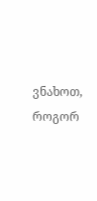ვნახოთ, როგორ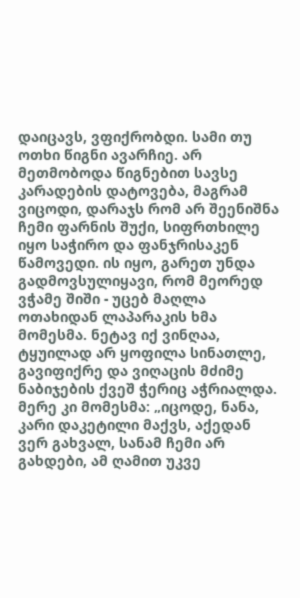დაიცავს, ვფიქრობდი. სამი თუ ოთხი წიგნი ავარჩიე. არ მეთმობოდა წიგნებით სავსე კარადების დატოვება, მაგრამ ვიცოდი, დარაჯს რომ არ შეენიშნა ჩემი ფარნის შუქი, სიფრთხილე იყო საჭირო და ფანჯრისაკენ წამოვედი. ის იყო, გარეთ უნდა გადმოვსულიყავი, რომ მეორედ ვჭამე შიში - უცებ მაღლა ოთახიდან ლაპარაკის ხმა მომესმა. ნეტავ იქ ვინღაა, ტყუილად არ ყოფილა სინათლე, გავიფიქრე და ვიღაცის მძიმე ნაბიჯების ქვეშ ჭერიც აჭრიალდა. მერე კი მომესმა: „იცოდე, ნანა, კარი დაკეტილი მაქვს, აქედან ვერ გახვალ, სანამ ჩემი არ გახდები, ამ ღამით უკვე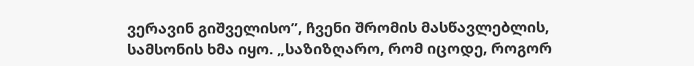ვერავინ გიშველისო”, ჩვენი შრომის მასწავლებლის, სამსონის ხმა იყო. „საზიზღარო, რომ იცოდე, როგორ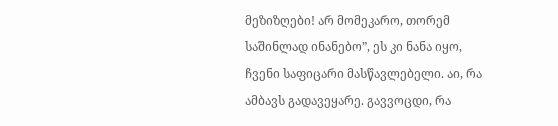მეზიზღები! არ მომეკარო, თორემ საშინლად ინანებო”, ეს კი ნანა იყო, ჩვენი საფიცარი მასწავლებელი. აი, რა ამბავს გადავეყარე. გავვოცდი, რა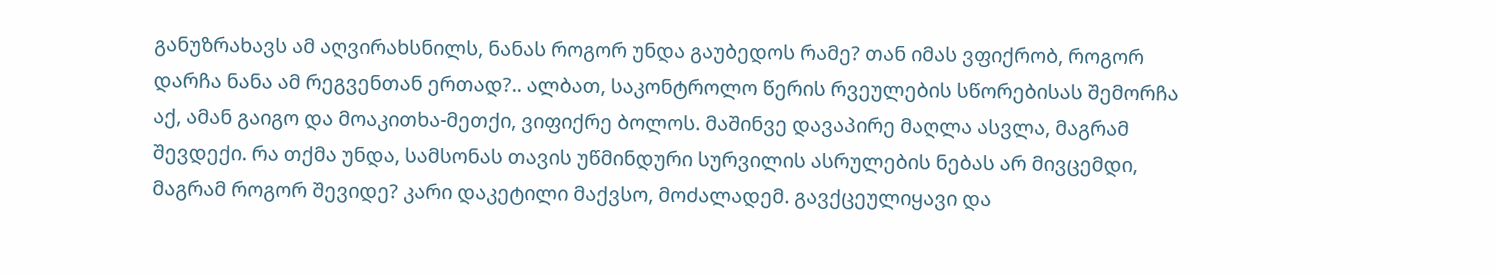განუზრახავს ამ აღვირახსნილს, ნანას როგორ უნდა გაუბედოს რამე? თან იმას ვფიქრობ, როგორ დარჩა ნანა ამ რეგვენთან ერთად?.. ალბათ, საკონტროლო წერის რვეულების სწორებისას შემორჩა აქ, ამან გაიგო და მოაკითხა-მეთქი, ვიფიქრე ბოლოს. მაშინვე დავაპირე მაღლა ასვლა, მაგრამ შევდექი. რა თქმა უნდა, სამსონას თავის უწმინდური სურვილის ასრულების ნებას არ მივცემდი, მაგრამ როგორ შევიდე? კარი დაკეტილი მაქვსო, მოძალადემ. გავქცეულიყავი და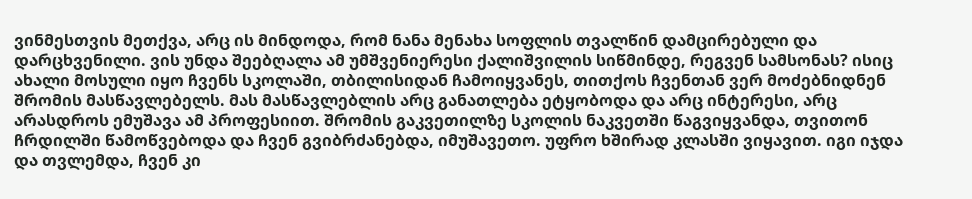ვინმესთვის მეთქვა, არც ის მინდოდა, რომ ნანა მენახა სოფლის თვალწინ დამცირებული და დარცხვენილი. ვის უნდა შეებღალა ამ უმშვენიერესი ქალიშვილის სიწმინდე, რეგვენ სამსონას? ისიც ახალი მოსული იყო ჩვენს სკოლაში, თბილისიდან ჩამოიყვანეს, თითქოს ჩვენთან ვერ მოძებნიდნენ შრომის მასწავლებელს. მას მასწავლებლის არც განათლება ეტყობოდა და არც ინტერესი, არც არასდროს ემუშავა ამ პროფესიით. შრომის გაკვეთილზე სკოლის ნაკვეთში წაგვიყვანდა, თვითონ ჩრდილში წამოწვებოდა და ჩვენ გვიბრძანებდა, იმუშავეთო. უფრო ხშირად კლასში ვიყავით. იგი იჯდა და თვლემდა, ჩვენ კი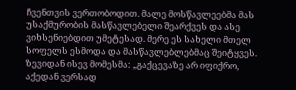ჩვენთვის ვერთობოდით. მალე მოსწავლეებმა მას უსაქმურობის მასწავლებელი შეარქვეს და ასე ვიხსენიებდით უმეტესად. მერე ეს სახელი მთელ სოფელს ესმოდა და მასწავლებლებმაც შეიტყვეს. ზევიდან ისევ მომესმა: „გაქცევაზე არ იფიქრო, აქედან ვერსად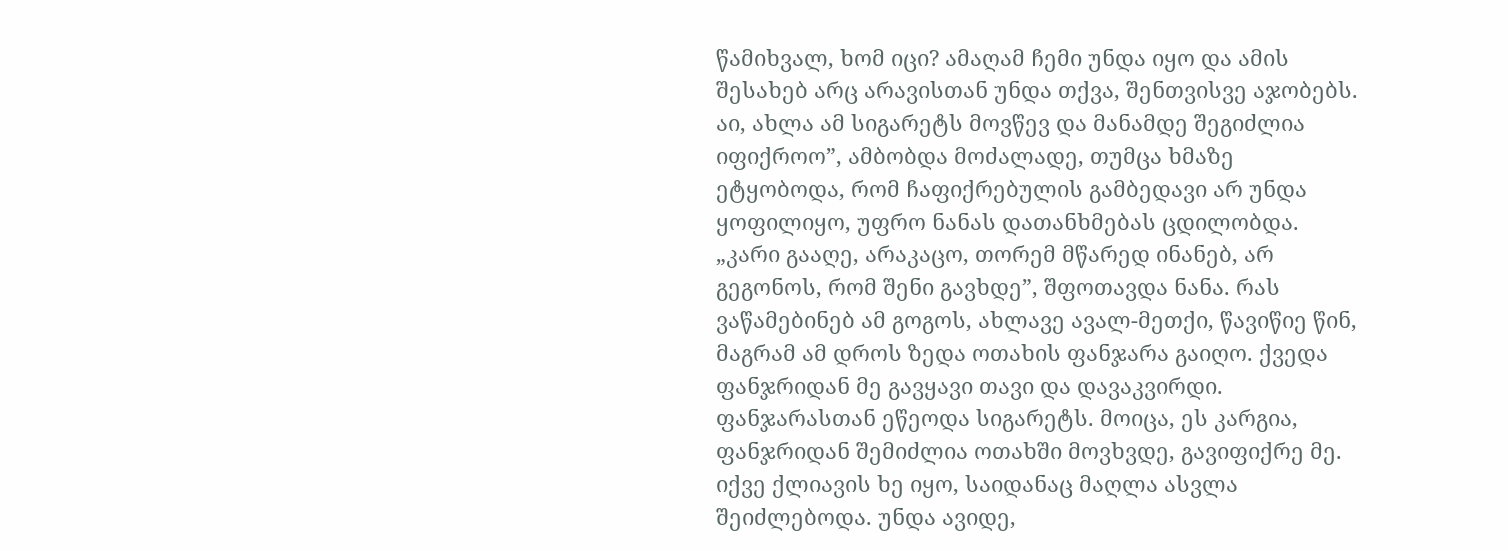წამიხვალ, ხომ იცი? ამაღამ ჩემი უნდა იყო და ამის შესახებ არც არავისთან უნდა თქვა, შენთვისვე აჯობებს. აი, ახლა ამ სიგარეტს მოვწევ და მანამდე შეგიძლია იფიქროო”, ამბობდა მოძალადე, თუმცა ხმაზე ეტყობოდა, რომ ჩაფიქრებულის გამბედავი არ უნდა ყოფილიყო, უფრო ნანას დათანხმებას ცდილობდა. „კარი გააღე, არაკაცო, თორემ მწარედ ინანებ, არ გეგონოს, რომ შენი გავხდე”, შფოთავდა ნანა. რას ვაწამებინებ ამ გოგოს, ახლავე ავალ-მეთქი, წავიწიე წინ, მაგრამ ამ დროს ზედა ოთახის ფანჯარა გაიღო. ქვედა ფანჯრიდან მე გავყავი თავი და დავაკვირდი. ფანჯარასთან ეწეოდა სიგარეტს. მოიცა, ეს კარგია, ფანჯრიდან შემიძლია ოთახში მოვხვდე, გავიფიქრე მე. იქვე ქლიავის ხე იყო, საიდანაც მაღლა ასვლა შეიძლებოდა. უნდა ავიდე,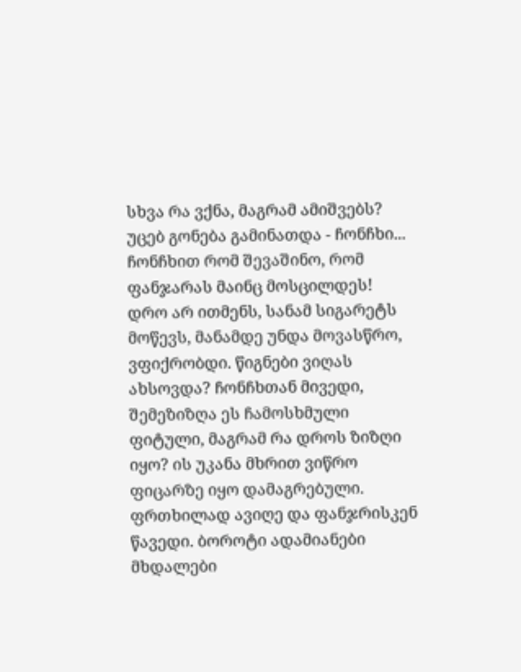სხვა რა ვქნა, მაგრამ ამიშვებს? უცებ გონება გამინათდა - ჩონჩხი... ჩონჩხით რომ შევაშინო, რომ ფანჯარას მაინც მოსცილდეს! დრო არ ითმენს, სანამ სიგარეტს მოწევს, მანამდე უნდა მოვასწრო, ვფიქრობდი. წიგნები ვიღას ახსოვდა? ჩონჩხთან მივედი, შემეზიზღა ეს ჩამოსხმული ფიტული, მაგრამ რა დროს ზიზღი იყო? ის უკანა მხრით ვიწრო ფიცარზე იყო დამაგრებული. ფრთხილად ავიღე და ფანჯრისკენ წავედი. ბოროტი ადამიანები მხდალები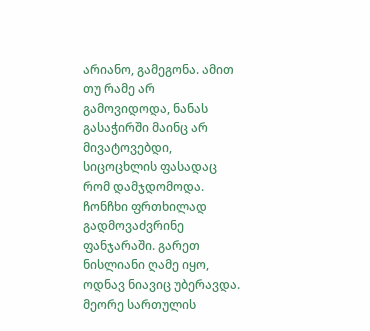არიანო, გამეგონა. ამით თუ რამე არ გამოვიდოდა, ნანას გასაჭირში მაინც არ მივატოვებდი, სიცოცხლის ფასადაც რომ დამჯდომოდა. ჩონჩხი ფრთხილად გადმოვაძვრინე ფანჯარაში. გარეთ ნისლიანი ღამე იყო, ოდნავ ნიავიც უბერავდა. მეორე სართულის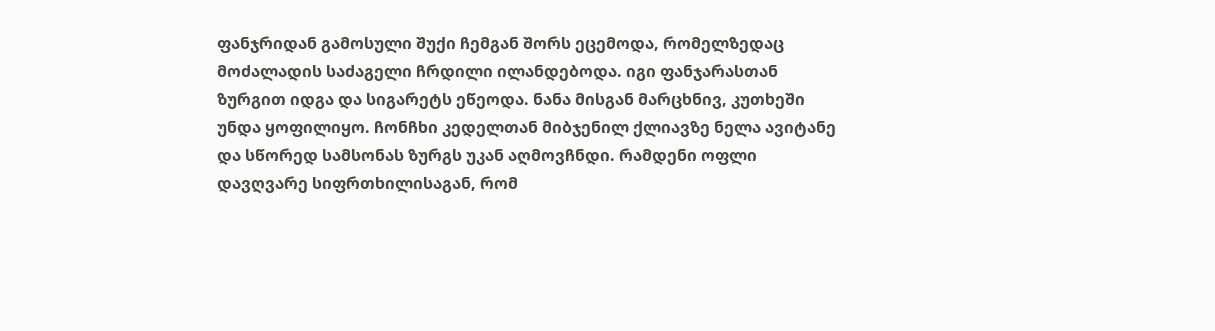ფანჯრიდან გამოსული შუქი ჩემგან შორს ეცემოდა, რომელზედაც მოძალადის საძაგელი ჩრდილი ილანდებოდა. იგი ფანჯარასთან ზურგით იდგა და სიგარეტს ეწეოდა. ნანა მისგან მარცხნივ, კუთხეში უნდა ყოფილიყო. ჩონჩხი კედელთან მიბჯენილ ქლიავზე ნელა ავიტანე და სწორედ სამსონას ზურგს უკან აღმოვჩნდი. რამდენი ოფლი დავღვარე სიფრთხილისაგან, რომ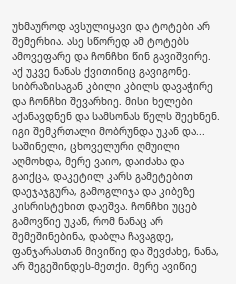უხმაუროდ ავსულიყავი და ტოტები არ შემერხია. ასე სწორედ ამ ტოტებს ამოვეფარე და ჩონჩხი წინ გავიშვირე. აქ უკვე ნანას ქვითინიც გავიგონე. სიბრაზისაგან კბილი კბილს დავაჭირე და ჩონჩხი შევარხიე. მისი ხელები აქანავდნენ და სამსონას წელს შეეხნენ. იგი შემკრთალი მობრუნდა უკან და... საშინელი, ცხოველური ღმუილი აღმოხდა, მერე ვაიო, დაიძახა და გაიქცა, დაკეტილ კარს გამეტებით დაეჯაჯგურა, გამოგლიჯა და კიბეზე კისრისტეხით დაეშვა. ჩონჩხი უცებ გამოვწიე უკან, რომ ნანაც არ შემეშინებინა, დაბლა ჩავაგდე, ფანჯარასთან მივიწიე და შევძახე, ნანა, არ შეგეშინდეს-მეთქი. მერე ავიწიე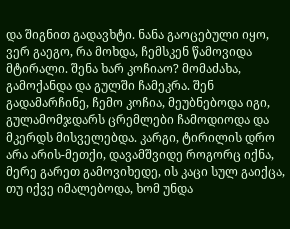და შიგნით გადავხტი. ნანა გაოცებული იყო, ვერ გაეგო, რა მოხდა, ჩემსკენ წამოვიდა მტირალი. შენა ხარ კოჩიაო? მომაძახა, გამოქანდა და გულში ჩამეკრა. შენ გადამარჩინე, ჩემო კოჩია, მეუბნებოდა იგი, გულამომჯდარს ცრემლები ჩამოდიოდა და მკერდს მისველებდა. კარგი, ტირილის დრო არა არის-მეთქი, დავამშვიდე როგორც იქნა, მერე გარეთ გამოვიხედე, ის კაცი სულ გაიქცა, თუ იქვე იმალებოდა, ხომ უნდა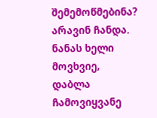შემემოწმებინა? არავინ ჩანდა. ნანას ხელი მოვხვიე, დაბლა ჩამოვიყვანე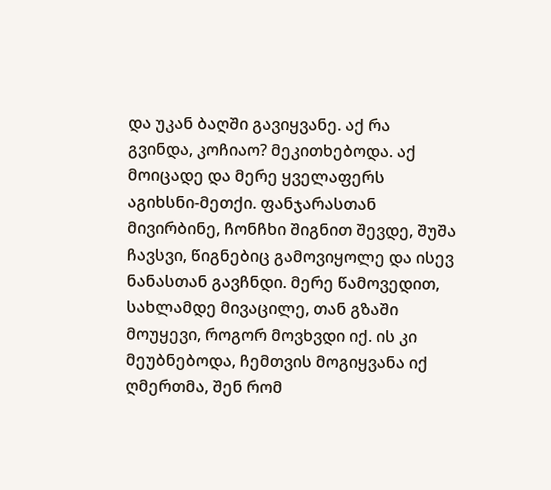და უკან ბაღში გავიყვანე. აქ რა გვინდა, კოჩიაო? მეკითხებოდა. აქ მოიცადე და მერე ყველაფერს აგიხსნი-მეთქი. ფანჯარასთან მივირბინე, ჩონჩხი შიგნით შევდე, შუშა ჩავსვი, წიგნებიც გამოვიყოლე და ისევ ნანასთან გავჩნდი. მერე წამოვედით, სახლამდე მივაცილე, თან გზაში მოუყევი, როგორ მოვხვდი იქ. ის კი მეუბნებოდა, ჩემთვის მოგიყვანა იქ ღმერთმა, შენ რომ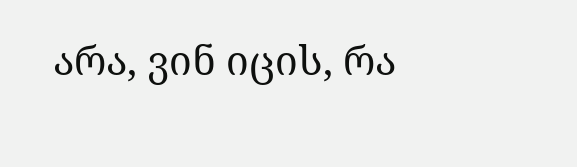არა, ვინ იცის, რა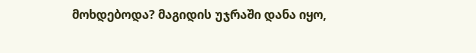მოხდებოდა? მაგიდის უჯრაში დანა იყო,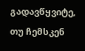გადავწყვიტე, თუ ჩემსკენ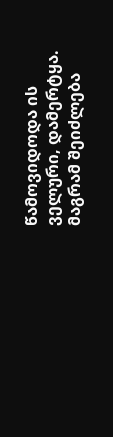წამოვიდოდა ის ველური, დამერტყა. მაგრამ შეიძლება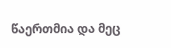წაერთმია და მეც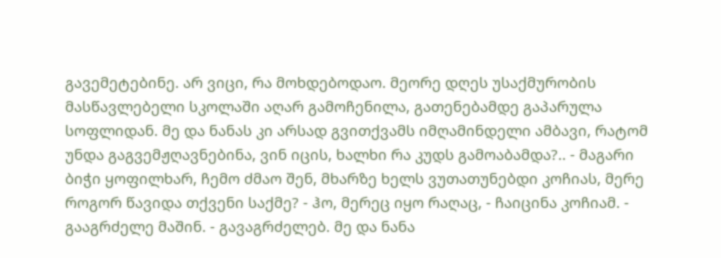გავემეტებინე. არ ვიცი, რა მოხდებოდაო. მეორე დღეს უსაქმურობის მასწავლებელი სკოლაში აღარ გამოჩენილა, გათენებამდე გაპარულა სოფლიდან. მე და ნანას კი არსად გვითქვამს იმღამინდელი ამბავი, რატომ უნდა გაგვემჟღავნებინა, ვინ იცის, ხალხი რა კუდს გამოაბამდა?.. - მაგარი ბიჭი ყოფილხარ, ჩემო ძმაო შენ, მხარზე ხელს ვუთათუნებდი კოჩიას, მერე როგორ წავიდა თქვენი საქმე? - ჰო, მერეც იყო რაღაც, - ჩაიცინა კოჩიამ. - გააგრძელე მაშინ. - გავაგრძელებ. მე და ნანა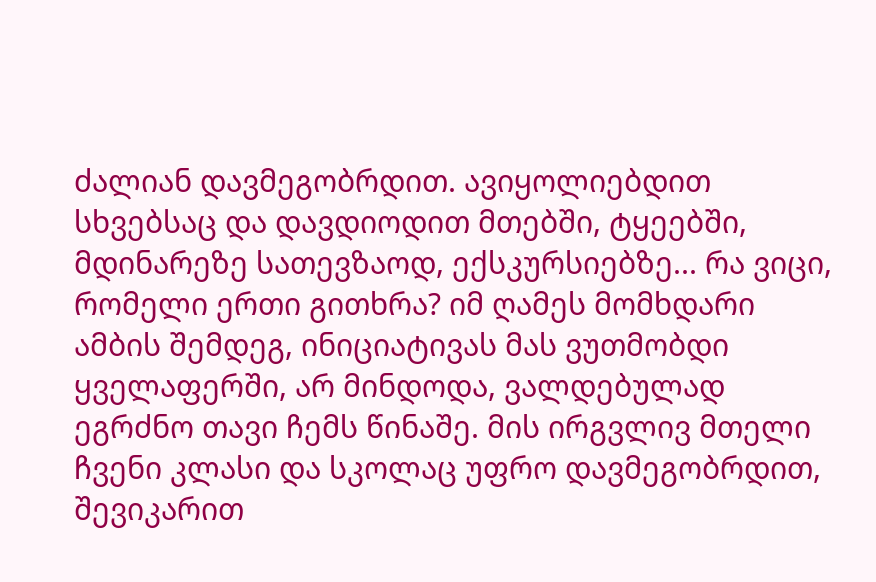ძალიან დავმეგობრდით. ავიყოლიებდით სხვებსაც და დავდიოდით მთებში, ტყეებში, მდინარეზე სათევზაოდ, ექსკურსიებზე... რა ვიცი, რომელი ერთი გითხრა? იმ ღამეს მომხდარი ამბის შემდეგ, ინიციატივას მას ვუთმობდი ყველაფერში, არ მინდოდა, ვალდებულად ეგრძნო თავი ჩემს წინაშე. მის ირგვლივ მთელი ჩვენი კლასი და სკოლაც უფრო დავმეგობრდით, შევიკარით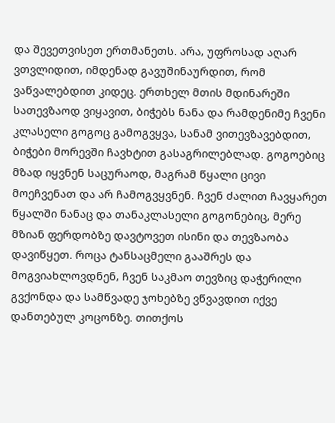და შევეთვისეთ ერთმანეთს. არა, უფროსად აღარ ვთვლიდით, იმდენად გავუშინაურდით, რომ ვაწვალებდით კიდეც. ერთხელ მთის მდინარეში სათევზაოდ ვიყავით, ბიჭებს ნანა და რამდენიმე ჩვენი კლასელი გოგოც გამოგვყვა, სანამ ვითევზავებდით, ბიჭები მორევში ჩავხტით გასაგრილებლად. გოგოებიც მზად იყვნენ საცურაოდ, მაგრამ წყალი ცივი მოეჩვენათ და არ ჩამოგვყვნენ. ჩვენ ძალით ჩავყარეთ წყალში ნანაც და თანაკლასელი გოგონებიც, მერე მზიან ფერდობზე დავტოვეთ ისინი და თევზაობა დავიწყეთ. როცა ტანსაცმელი გააშრეს და მოგვიახლოვდნენ, ჩვენ საკმაო თევზიც დაჭერილი გვქონდა და სამწვადე ჯოხებზე ვწვავდით იქვე დანთებულ კოცონზე. თითქოს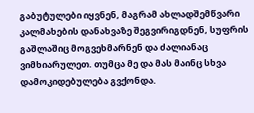გაბუტულები იყვნენ, მაგრამ ახლადშემწვარი კალმახების დანახვაზე შეგვირიგდნენ, სუფრის გაშლაშიც მოგვეხმარნენ და ძალიანაც ვიმხიარულეთ. თუმცა მე და მას მაინც სხვა დამოკიდებულება გვქონდა.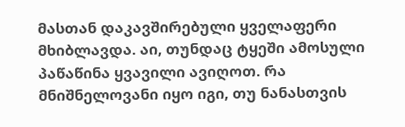მასთან დაკავშირებული ყველაფერი მხიბლავდა. აი, თუნდაც ტყეში ამოსული პაწაწინა ყვავილი ავიღოთ. რა მნიშნელოვანი იყო იგი, თუ ნანასთვის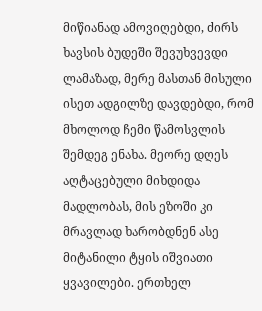მიწიანად ამოვიღებდი, ძირს ხავსის ბუდეში შევუხვევდი ლამაზად, მერე მასთან მისული ისეთ ადგილზე დავდებდი, რომ მხოლოდ ჩემი წამოსვლის შემდეგ ენახა. მეორე დღეს აღტაცებული მიხდიდა მადლობას, მის ეზოში კი მრავლად ხარობდნენ ასე მიტანილი ტყის იშვიათი ყვავილები. ერთხელ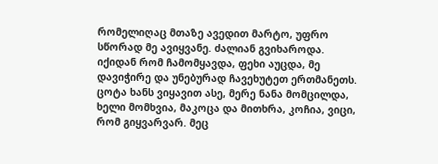რომელიღაც მთაზე ავედით მარტო, უფრო სწორად მე ავიყვანე. ძალიან გვიხაროდა. იქიდან რომ ჩამომყავდა, ფეხი აუცდა, მე დავიჭირე და უნებურად ჩავეხუტეთ ერთმანეთს. ცოტა ხანს ვიყავით ასე, მერე ნანა მომცილდა, ხელი მომხვია, მაკოცა და მითხრა, კოჩია, ვიცი, რომ გიყვარვარ. მეც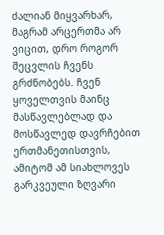ძალიან მიყვარხარ, მაგრამ არცერთმა არ ვიცით, დრო როგორ შეცვლის ჩვენს გრძნობებს. ჩვენ ყოველთვის მაინც მასწავლებლად და მოსწავლედ დავრჩებით ერთმანეთისთვის, ამიტომ ამ სიახლოვეს გარკვეული ზღვარი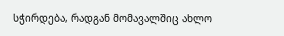სჭირდება, რადგან მომავალშიც ახლო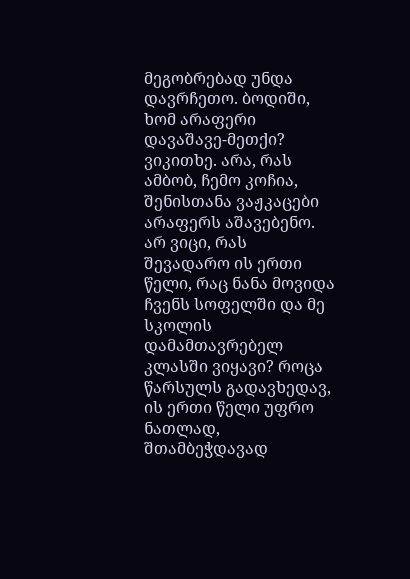მეგობრებად უნდა დავრჩეთო. ბოდიში, ხომ არაფერი დავაშავე-მეთქი? ვიკითხე. არა, რას ამბობ, ჩემო კოჩია, შენისთანა ვაჟკაცები არაფერს აშავებენო. არ ვიცი, რას შევადარო ის ერთი წელი, რაც ნანა მოვიდა ჩვენს სოფელში და მე სკოლის დამამთავრებელ კლასში ვიყავი? როცა წარსულს გადავხედავ, ის ერთი წელი უფრო ნათლად, შთამბეჭდავად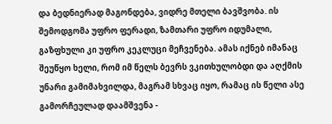და ბედნიერად მაგონდება, ვიდრე მთელი ბავშვობა. ის შემოდგომა უფრო ფერადი, ზამთარი უფრო იდუმალი, გაზფხული კი უფრო კეკლუცი მეჩვენება. ამას იქნებ იმანაც შეუწყო ხელი, რომ იმ წელს ბევრს ვკითხულობდი და აღქმის უნარი გამიმახვილდა, მაგრამ სხვაც იყო, რამაც ის წელი ასე გამორჩეულად დაამშვენა -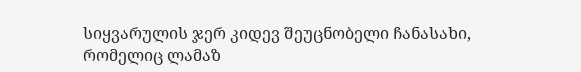სიყვარულის ჯერ კიდევ შეუცნობელი ჩანასახი, რომელიც ლამაზ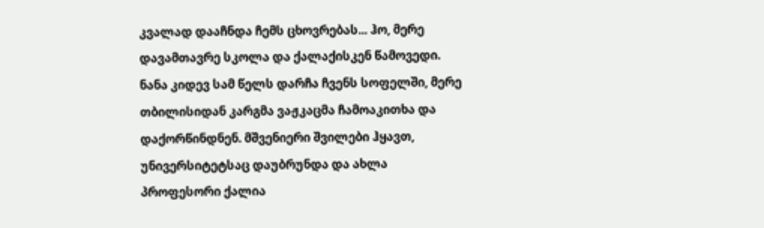კვალად დააჩნდა ჩემს ცხოვრებას... ჰო, მერე დავამთავრე სკოლა და ქალაქისკენ წამოვედი. ნანა კიდევ სამ წელს დარჩა ჩვენს სოფელში, მერე თბილისიდან კარგმა ვაჟკაცმა ჩამოაკითხა და დაქორწინდნენ. მშვენიერი შვილები ჰყავთ, უნივერსიტეტსაც დაუბრუნდა და ახლა პროფესორი ქალია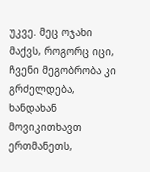უკვე. მეც ოჯახი მაქვს, როგორც იცი, ჩვენი მეგობრობა კი გრძელდება, ხანდახან მოვიკითხავთ ერთმანეთს,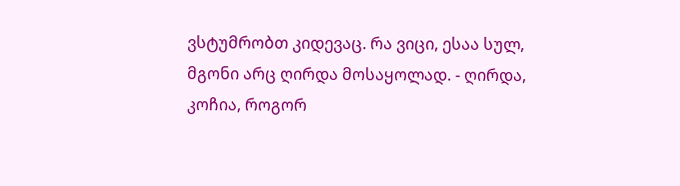ვსტუმრობთ კიდევაც. რა ვიცი, ესაა სულ, მგონი არც ღირდა მოსაყოლად. - ღირდა, კოჩია, როგორ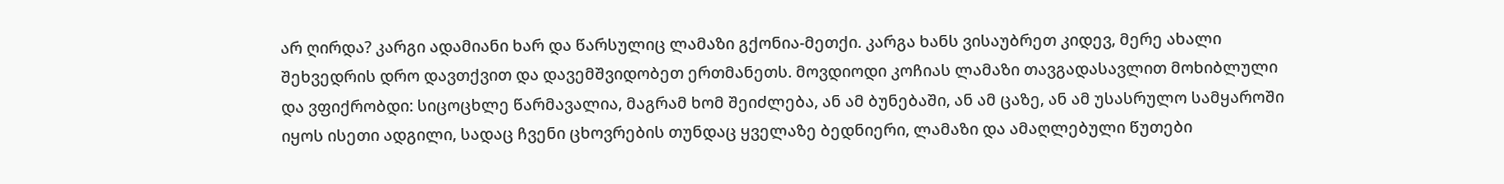არ ღირდა? კარგი ადამიანი ხარ და წარსულიც ლამაზი გქონია-მეთქი. კარგა ხანს ვისაუბრეთ კიდევ, მერე ახალი შეხვედრის დრო დავთქვით და დავემშვიდობეთ ერთმანეთს. მოვდიოდი კოჩიას ლამაზი თავგადასავლით მოხიბლული და ვფიქრობდი: სიცოცხლე წარმავალია, მაგრამ ხომ შეიძლება, ან ამ ბუნებაში, ან ამ ცაზე, ან ამ უსასრულო სამყაროში იყოს ისეთი ადგილი, სადაც ჩვენი ცხოვრების თუნდაც ყველაზე ბედნიერი, ლამაზი და ამაღლებული წუთები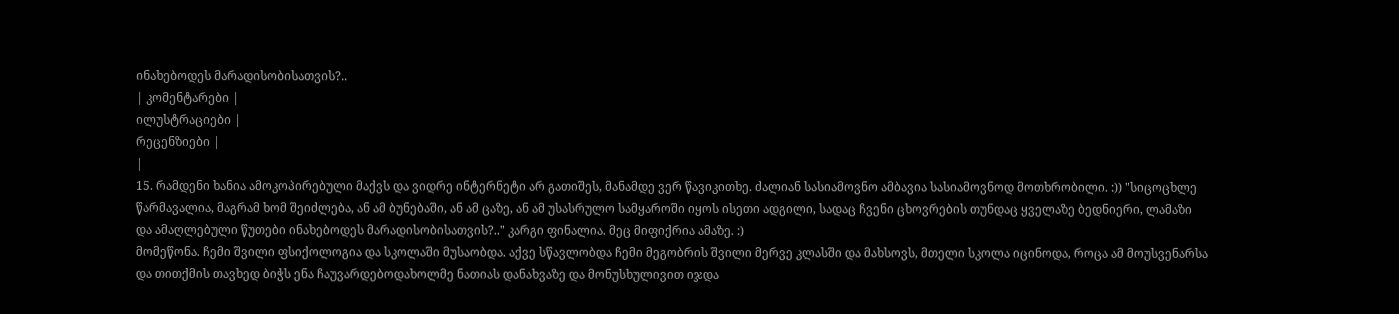ინახებოდეს მარადისობისათვის?..
| კომენტარები |
ილუსტრაციები |
რეცენზიები |
|
15. რამდენი ხანია ამოკოპირებული მაქვს და ვიდრე ინტერნეტი არ გათიშეს, მანამდე ვერ წავიკითხე. ძალიან სასიამოვნო ამბავია სასიამოვნოდ მოთხრობილი. :)) "სიცოცხლე წარმავალია, მაგრამ ხომ შეიძლება, ან ამ ბუნებაში, ან ამ ცაზე, ან ამ უსასრულო სამყაროში იყოს ისეთი ადგილი, სადაც ჩვენი ცხოვრების თუნდაც ყველაზე ბედნიერი, ლამაზი და ამაღლებული წუთები ინახებოდეს მარადისობისათვის?.." კარგი ფინალია. მეც მიფიქრია ამაზე. :)
მომეწონა. ჩემი შვილი ფსიქოლოგია და სკოლაში მუსაობდა. აქვე სწავლობდა ჩემი მეგობრის შვილი მერვე კლასში და მახსოვს, მთელი სკოლა იცინოდა, როცა ამ მოუსვენარსა და თითქმის თავხედ ბიჭს ენა ჩაუვარდებოდახოლმე ნათიას დანახვაზე და მონუსხულივით იჯდა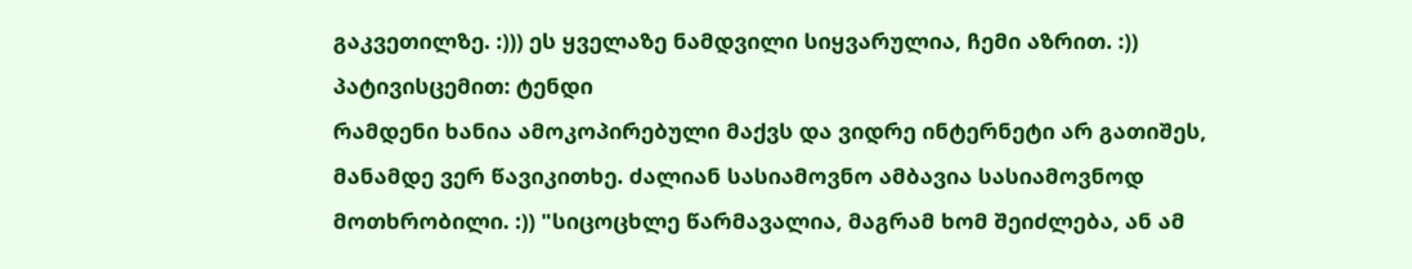გაკვეთილზე. :))) ეს ყველაზე ნამდვილი სიყვარულია, ჩემი აზრით. :))
პატივისცემით: ტენდი
რამდენი ხანია ამოკოპირებული მაქვს და ვიდრე ინტერნეტი არ გათიშეს, მანამდე ვერ წავიკითხე. ძალიან სასიამოვნო ამბავია სასიამოვნოდ მოთხრობილი. :)) "სიცოცხლე წარმავალია, მაგრამ ხომ შეიძლება, ან ამ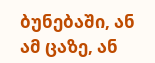ბუნებაში, ან ამ ცაზე, ან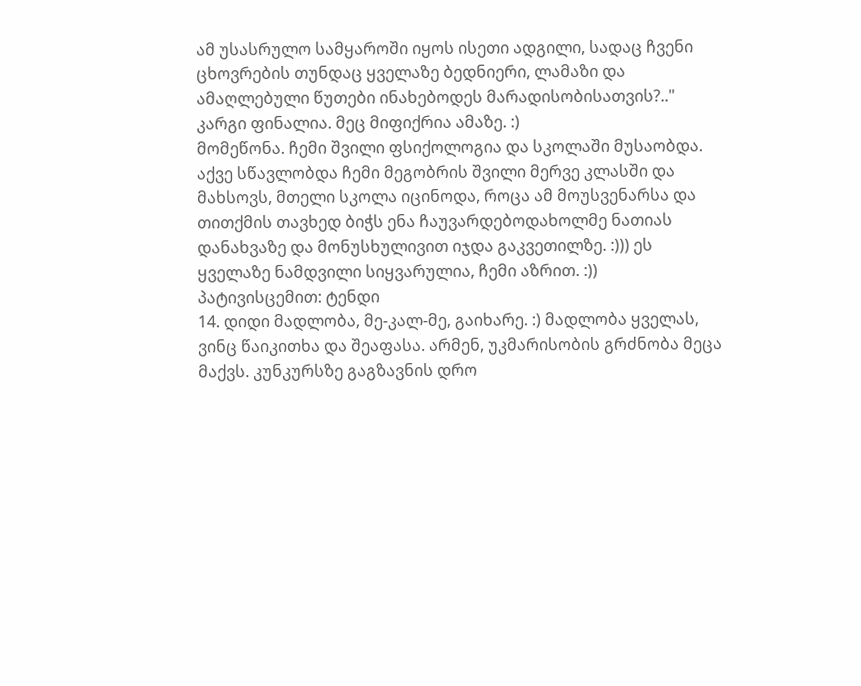ამ უსასრულო სამყაროში იყოს ისეთი ადგილი, სადაც ჩვენი ცხოვრების თუნდაც ყველაზე ბედნიერი, ლამაზი და ამაღლებული წუთები ინახებოდეს მარადისობისათვის?.." კარგი ფინალია. მეც მიფიქრია ამაზე. :)
მომეწონა. ჩემი შვილი ფსიქოლოგია და სკოლაში მუსაობდა. აქვე სწავლობდა ჩემი მეგობრის შვილი მერვე კლასში და მახსოვს, მთელი სკოლა იცინოდა, როცა ამ მოუსვენარსა და თითქმის თავხედ ბიჭს ენა ჩაუვარდებოდახოლმე ნათიას დანახვაზე და მონუსხულივით იჯდა გაკვეთილზე. :))) ეს ყველაზე ნამდვილი სიყვარულია, ჩემი აზრით. :))
პატივისცემით: ტენდი
14. დიდი მადლობა, მე-კალ-მე, გაიხარე. :) მადლობა ყველას, ვინც წაიკითხა და შეაფასა. არმენ, უკმარისობის გრძნობა მეცა მაქვს. კუნკურსზე გაგზავნის დრო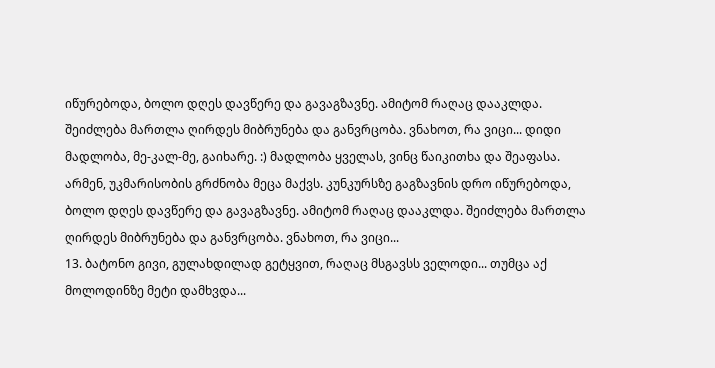იწურებოდა, ბოლო დღეს დავწერე და გავაგზავნე. ამიტომ რაღაც დააკლდა. შეიძლება მართლა ღირდეს მიბრუნება და განვრცობა. ვნახოთ, რა ვიცი... დიდი მადლობა, მე-კალ-მე, გაიხარე. :) მადლობა ყველას, ვინც წაიკითხა და შეაფასა. არმენ, უკმარისობის გრძნობა მეცა მაქვს. კუნკურსზე გაგზავნის დრო იწურებოდა, ბოლო დღეს დავწერე და გავაგზავნე. ამიტომ რაღაც დააკლდა. შეიძლება მართლა ღირდეს მიბრუნება და განვრცობა. ვნახოთ, რა ვიცი...
13. ბატონო გივი, გულახდილად გეტყვით, რაღაც მსგავსს ველოდი... თუმცა აქ მოლოდინზე მეტი დამხვდა...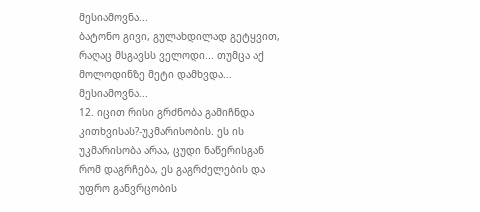მესიამოვნა...
ბატონო გივი, გულახდილად გეტყვით, რაღაც მსგავსს ველოდი... თუმცა აქ მოლოდინზე მეტი დამხვდა... მესიამოვნა...
12. იცით რისი გრძნობა გამიჩნდა კითხვისას?-უკმარისობის. ეს ის უკმარისობა არაა, ცუდი ნაწერისგან რომ დაგრჩება, ეს გაგრძელების და უფრო განვრცობის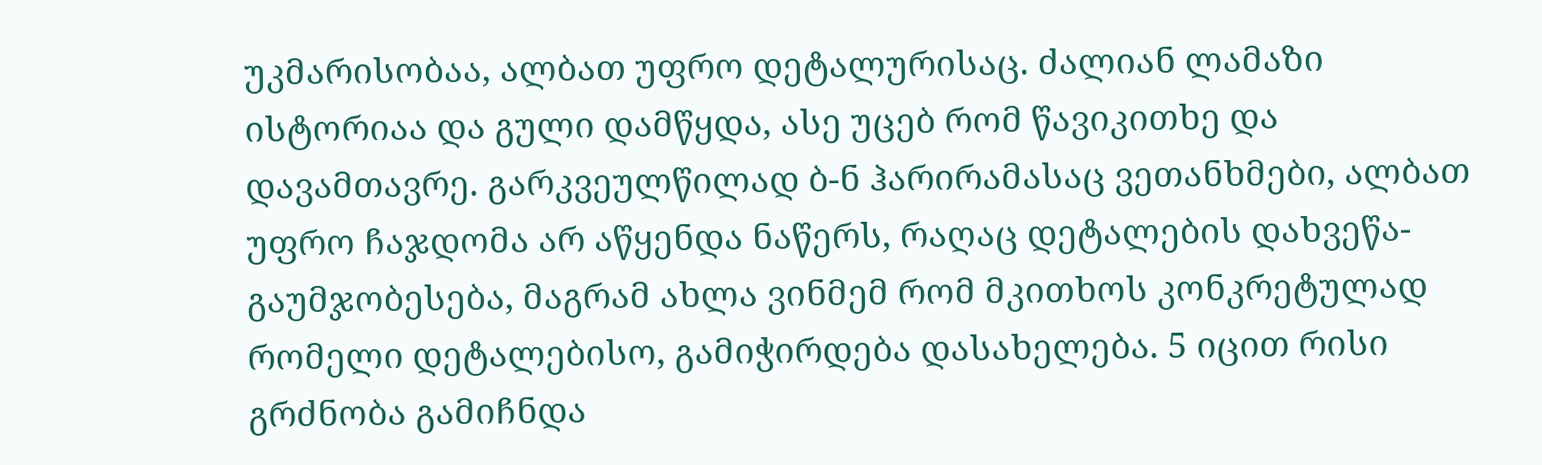უკმარისობაა, ალბათ უფრო დეტალურისაც. ძალიან ლამაზი ისტორიაა და გული დამწყდა, ასე უცებ რომ წავიკითხე და დავამთავრე. გარკვეულწილად ბ-ნ ჰარირამასაც ვეთანხმები, ალბათ უფრო ჩაჯდომა არ აწყენდა ნაწერს, რაღაც დეტალების დახვეწა-გაუმჯობესება, მაგრამ ახლა ვინმემ რომ მკითხოს კონკრეტულად რომელი დეტალებისო, გამიჭირდება დასახელება. 5 იცით რისი გრძნობა გამიჩნდა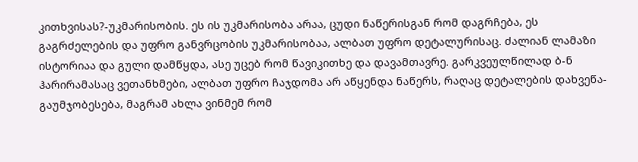კითხვისას?-უკმარისობის. ეს ის უკმარისობა არაა, ცუდი ნაწერისგან რომ დაგრჩება, ეს გაგრძელების და უფრო განვრცობის უკმარისობაა, ალბათ უფრო დეტალურისაც. ძალიან ლამაზი ისტორიაა და გული დამწყდა, ასე უცებ რომ წავიკითხე და დავამთავრე. გარკვეულწილად ბ-ნ ჰარირამასაც ვეთანხმები, ალბათ უფრო ჩაჯდომა არ აწყენდა ნაწერს, რაღაც დეტალების დახვეწა-გაუმჯობესება, მაგრამ ახლა ვინმემ რომ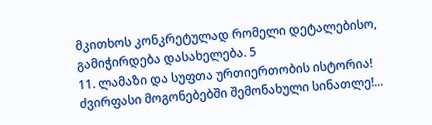მკითხოს კონკრეტულად რომელი დეტალებისო, გამიჭირდება დასახელება. 5
11. ლამაზი და სუფთა ურთიერთობის ისტორია! ძვირფასი მოგონებებში შემონახული სინათლე!...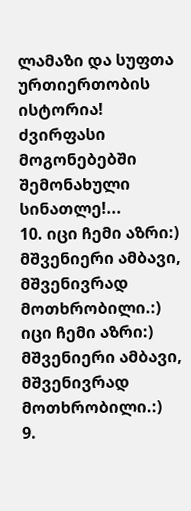ლამაზი და სუფთა ურთიერთობის ისტორია! ძვირფასი მოგონებებში შემონახული სინათლე!...
10. იცი ჩემი აზრი:) მშვენიერი ამბავი, მშვენივრად მოთხრობილი.:) იცი ჩემი აზრი:) მშვენიერი ამბავი, მშვენივრად მოთხრობილი.:)
9.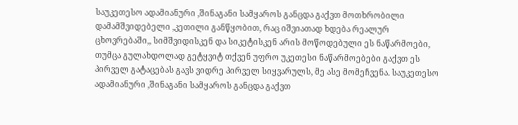საუკეთესო ადამიანური ,შინაგანი სამყაროს განცდა გაქვთ მოთხრობილი დამამშვიდებელი ,კეთილი განწყობით, რაც იშვიათად ხდება რეალურ ცხოვრებაში,, სიმშვიდისკენ და სიკეტისკენ არის მოწოდებული ეს ნაწარმოები, თუმცა გულახდოლად გეტყვიტ თქვენ უფრო უკეთესი ნაწარმოებები გაქვთ ეს პირველ გატაცებას გავს ვიდრე პირველ სიყვარულს, მე ასე მომეჩვენა. საუკეთესო ადამიანური ,შინაგანი სამყაროს განცდა გაქვთ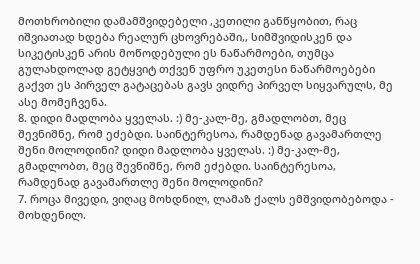მოთხრობილი დამამშვიდებელი ,კეთილი განწყობით, რაც იშვიათად ხდება რეალურ ცხოვრებაში,, სიმშვიდისკენ და სიკეტისკენ არის მოწოდებული ეს ნაწარმოები, თუმცა გულახდოლად გეტყვიტ თქვენ უფრო უკეთესი ნაწარმოებები გაქვთ ეს პირველ გატაცებას გავს ვიდრე პირველ სიყვარულს, მე ასე მომეჩვენა.
8. დიდი მადლობა ყველას. :) მე-კალ-მე, გმადლობთ, მეც შევნიშნე, რომ ეძებდი. საინტერესოა, რამდენად გავამართლე შენი მოლოდინი? დიდი მადლობა ყველას. :) მე-კალ-მე, გმადლობთ, მეც შევნიშნე, რომ ეძებდი. საინტერესოა, რამდენად გავამართლე შენი მოლოდინი?
7. როცა მივედი, ვიღაც მოხდნილ, ლამაზ ქალს ემშვიდობებოდა - მოხდენილ.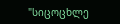"სიცოცხლე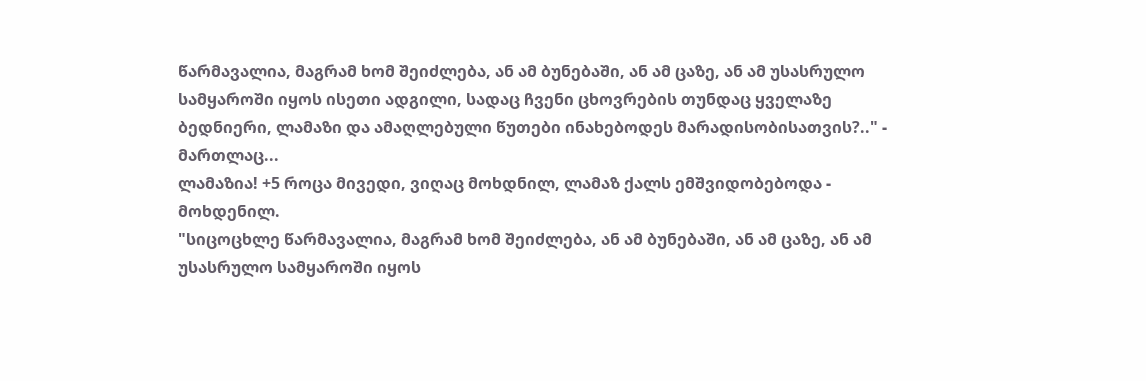წარმავალია, მაგრამ ხომ შეიძლება, ან ამ ბუნებაში, ან ამ ცაზე, ან ამ უსასრულო სამყაროში იყოს ისეთი ადგილი, სადაც ჩვენი ცხოვრების თუნდაც ყველაზე ბედნიერი, ლამაზი და ამაღლებული წუთები ინახებოდეს მარადისობისათვის?.." - მართლაც...
ლამაზია! +5 როცა მივედი, ვიღაც მოხდნილ, ლამაზ ქალს ემშვიდობებოდა - მოხდენილ.
"სიცოცხლე წარმავალია, მაგრამ ხომ შეიძლება, ან ამ ბუნებაში, ან ამ ცაზე, ან ამ უსასრულო სამყაროში იყოს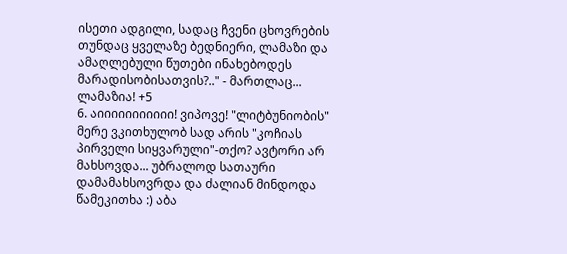ისეთი ადგილი, სადაც ჩვენი ცხოვრების თუნდაც ყველაზე ბედნიერი, ლამაზი და ამაღლებული წუთები ინახებოდეს მარადისობისათვის?.." - მართლაც...
ლამაზია! +5
6. აიიიიიიიიიიი! ვიპოვე! "ლიტბუნიობის" მერე ვკითხულობ სად არის "კოჩიას პირველი სიყვარული"-თქო? ავტორი არ მახსოვდა... უბრალოდ სათაური დამამახსოვრდა და ძალიან მინდოდა წამეკითხა :) აბა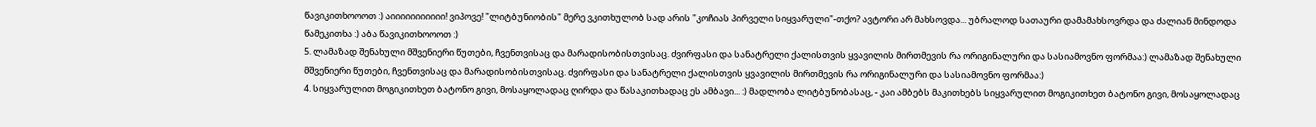წავიკითხოოოთ :) აიიიიიიიიიიი! ვიპოვე! "ლიტბუნიობის" მერე ვკითხულობ სად არის "კოჩიას პირველი სიყვარული"-თქო? ავტორი არ მახსოვდა... უბრალოდ სათაური დამამახსოვრდა და ძალიან მინდოდა წამეკითხა :) აბა წავიკითხოოოთ :)
5. ლამაზად შენახული მშვენიერი წუთები, ჩვენთვისაც და მარადისობისთვისაც. ძვირფასი და სანატრელი ქალისთვის ყვავილის მირთმევის რა ორიგინალური და სასიამოვნო ფორმაა:) ლამაზად შენახული მშვენიერი წუთები, ჩვენთვისაც და მარადისობისთვისაც. ძვირფასი და სანატრელი ქალისთვის ყვავილის მირთმევის რა ორიგინალური და სასიამოვნო ფორმაა:)
4. სიყვარულით მოგიკითხეთ ბატონო გივი, მოსაყოლადაც ღირდა და წასაკითხადაც ეს ამბავი... :) მადლობა ლიტბუნობასაც, - კაი ამბებს მაკითხებს სიყვარულით მოგიკითხეთ ბატონო გივი, მოსაყოლადაც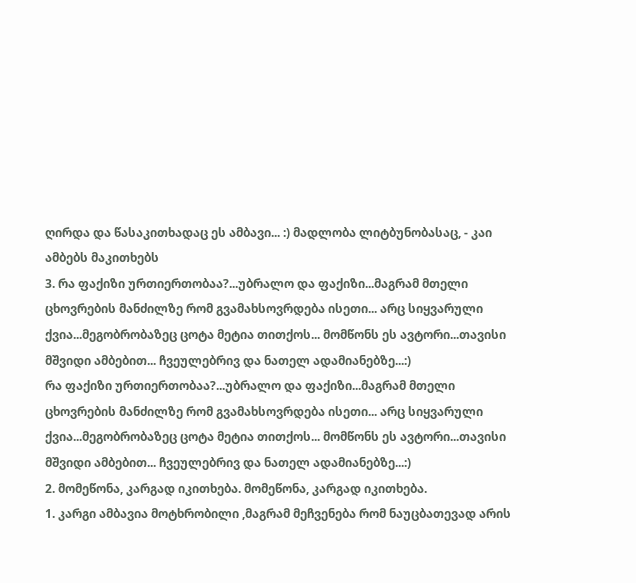ღირდა და წასაკითხადაც ეს ამბავი... :) მადლობა ლიტბუნობასაც, - კაი ამბებს მაკითხებს
3. რა ფაქიზი ურთიერთობაა?...უბრალო და ფაქიზი...მაგრამ მთელი ცხოვრების მანძილზე რომ გვამახსოვრდება ისეთი... არც სიყვარული ქვია...მეგობრობაზეც ცოტა მეტია თითქოს... მომწონს ეს ავტორი...თავისი მშვიდი ამბებით... ჩვეულებრივ და ნათელ ადამიანებზე...:)
რა ფაქიზი ურთიერთობაა?...უბრალო და ფაქიზი...მაგრამ მთელი ცხოვრების მანძილზე რომ გვამახსოვრდება ისეთი... არც სიყვარული ქვია...მეგობრობაზეც ცოტა მეტია თითქოს... მომწონს ეს ავტორი...თავისი მშვიდი ამბებით... ჩვეულებრივ და ნათელ ადამიანებზე...:)
2. მომეწონა, კარგად იკითხება. მომეწონა, კარგად იკითხება.
1. კარგი ამბავია მოტხრობილი ,მაგრამ მეჩვენება რომ ნაუცბათევად არის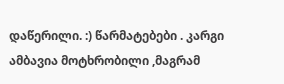დაწერილი. :) წარმატებები . კარგი ამბავია მოტხრობილი ,მაგრამ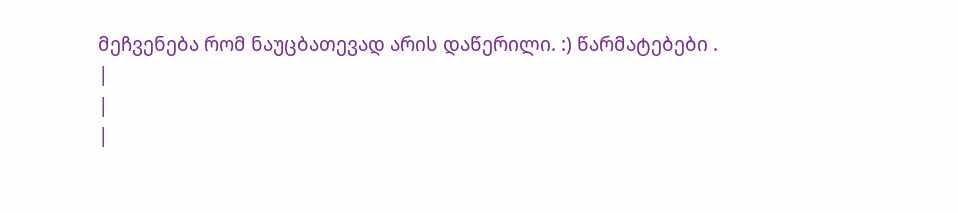მეჩვენება რომ ნაუცბათევად არის დაწერილი. :) წარმატებები .
|
|
|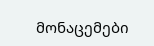მონაცემები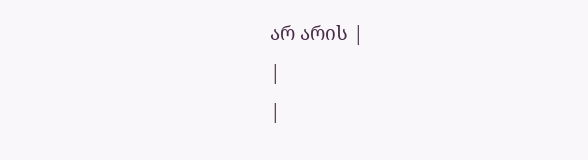არ არის |
|
|